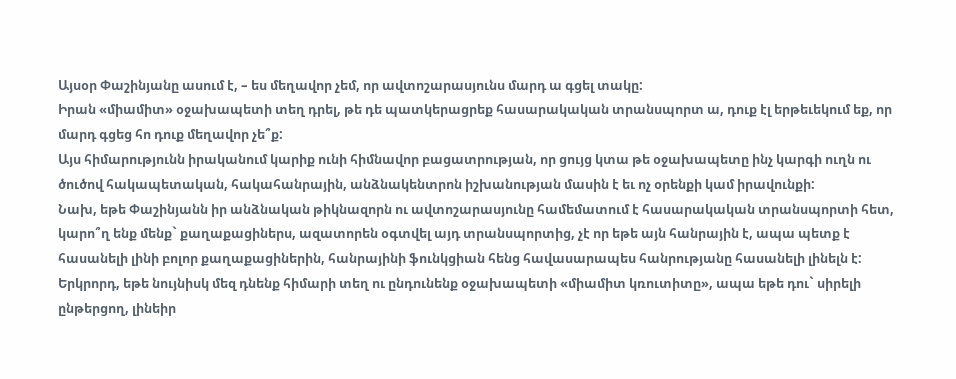Այսօր Փաշինյանը ասում է, – ես մեղավոր չեմ, որ ավտոշարասյունս մարդ ա գցել տակը:
Իրան «միամիտ» օջախապետի տեղ դրել, թե դե պատկերացրեք հասարակական տրանսպորտ ա, դուք էլ երթեւեկում եք, որ մարդ գցեց հո դուք մեղավոր չե՞ք:
Այս հիմարությունն իրականում կարիք ունի հիմնավոր բացատրության, որ ցույց կտա թե օջախապետը ինչ կարգի ուղն ու ծուծով հակապետական, հակահանրային, անձնակենտրոն իշխանության մասին է եւ ոչ օրենքի կամ իրավունքի:
Նախ, եթե Փաշինյանն իր անձնական թիկնազորն ու ավտոշարասյունը համեմատում է հասարակական տրանսպորտի հետ, կարո՞ղ ենք մենք` քաղաքացիներս, ազատորեն օգտվել այդ տրանսպորտից, չէ որ եթե այն հանրային է, ապա պետք է հասանելի լինի բոլոր քաղաքացիներին, հանրայինի ֆունկցիան հենց հավասարապես հանրությանը հասանելի լինելն է:
Երկրորդ, եթե նույնիսկ մեզ դնենք հիմարի տեղ ու ընդունենք օջախապետի «միամիտ կռուտիտը», ապա եթե դու` սիրելի ընթերցող, լինեիր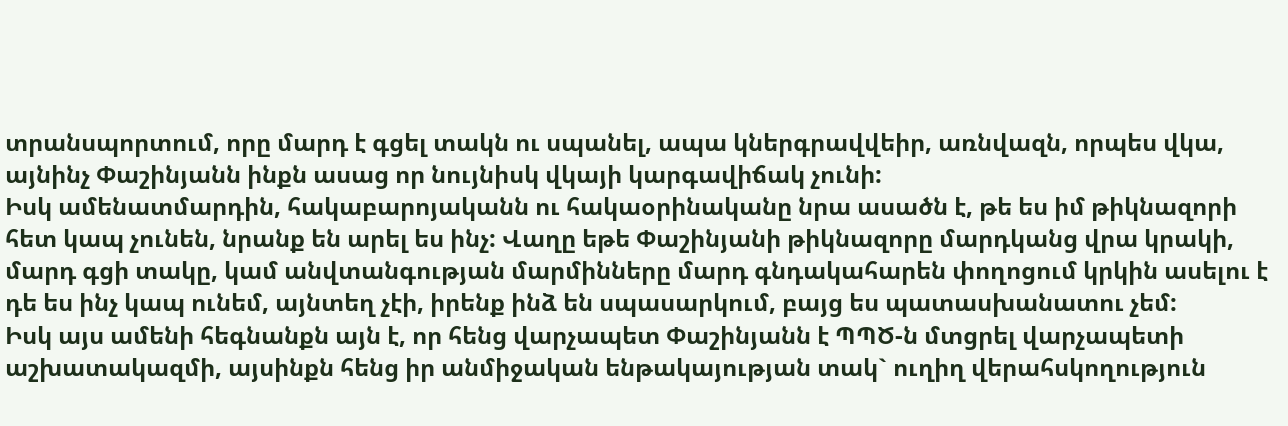տրանսպորտում, որը մարդ է գցել տակն ու սպանել, ապա կներգրավվեիր, առնվազն, որպես վկա, այնինչ Փաշինյանն ինքն ասաց որ նույնիսկ վկայի կարգավիճակ չունի:
Իսկ ամենատմարդին, հակաբարոյականն ու հակաօրինականը նրա ասածն է, թե ես իմ թիկնազորի հետ կապ չունեն, նրանք են արել ես ինչ: Վաղը եթե Փաշինյանի թիկնազորը մարդկանց վրա կրակի, մարդ գցի տակը, կամ անվտանգության մարմինները մարդ գնդակահարեն փողոցում կրկին ասելու է դե ես ինչ կապ ունեմ, այնտեղ չէի, իրենք ինձ են սպասարկում, բայց ես պատասխանատու չեմ:
Իսկ այս ամենի հեգնանքն այն է, որ հենց վարչապետ Փաշինյանն է ՊՊԾ-ն մտցրել վարչապետի աշխատակազմի, այսինքն հենց իր անմիջական ենթակայության տակ` ուղիղ վերահսկողություն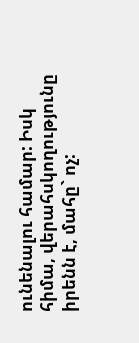ունենալու համար: Իսկ հիմա, վերահսկողությունը իրենն է, մահը` ոչ: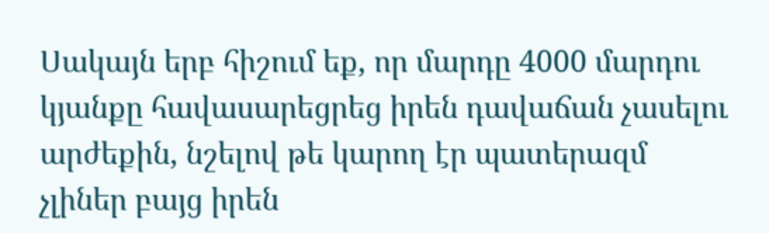Սակայն երբ հիշում եք, որ մարդը 4000 մարդու կյանքը հավասարեցրեց իրեն դավաճան չասելու արժեքին, նշելով թե կարող էր պատերազմ չլիներ բայց իրեն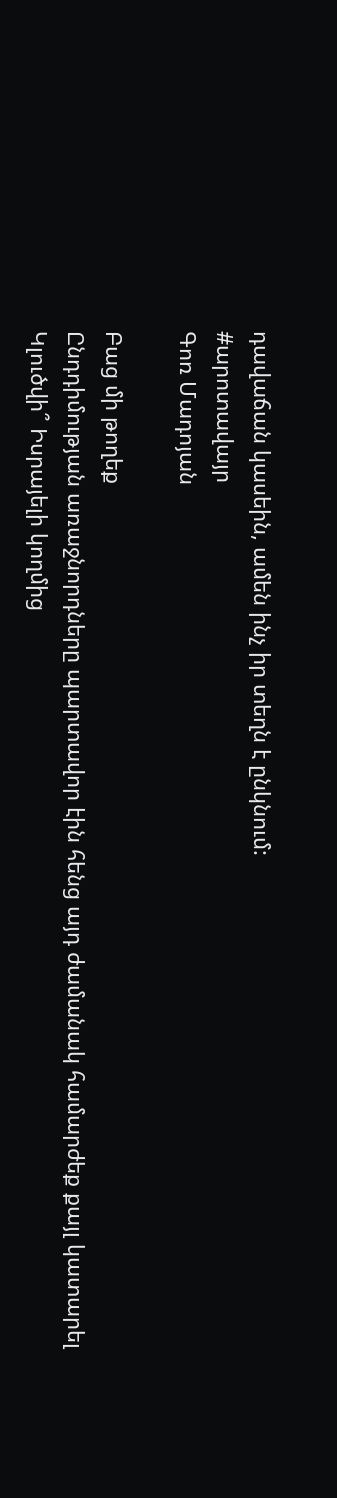դավաճան կասեին, ամեն ինչ իր տեղն է ընկնում:
#արոտավայր
Գոռ Մադոյան

Բաց մի թողեք
Ընդդիմության առաջնորդները պարտավոր էին հենց այդ ժամանակ համարժեք քայլ կատարել
Կլուծվի՞ Իսրայելի կողմից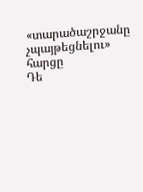«տարածաշրջանը չպայթեցնելու» հարցը
Դե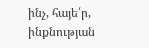ինչ, հայե՛ր, ինքնության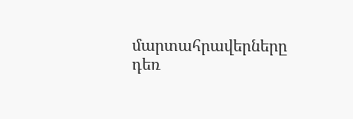մարտահրավերները դեռ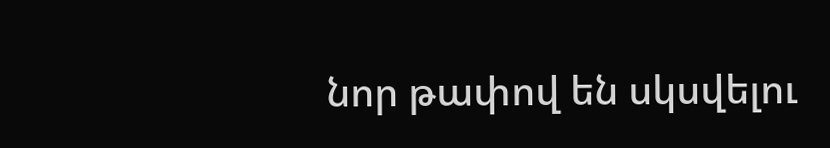նոր թափով են սկսվելու